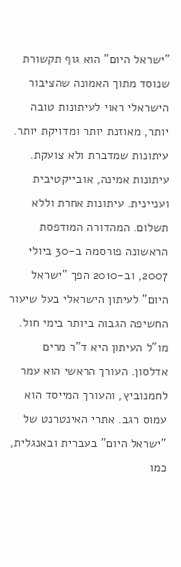"ישראל היום" הוא גוף תקשורת שנוסד מתוך האמונה שהציבור הישראלי ראוי לעיתונות טובה יותר, מאוזנת יותר ומדויקת יותר. עיתונות שמדברת ולא צועקת. עיתונות אמינה, אובייקטיבית ועניינית. עיתונות אחרת וללא תשלום. המהדורה המודפסת הראשונה פורסמה ב-30 ביולי 2007, וב-2010 הפך "ישראל היום" לעיתון הישראלי בעל שיעור החשיפה הגבוה ביותר בימי חול. מו"ל העיתון היא ד"ר מרים אדלסון. העורך הראשי הוא עמר לחמנוביץ, והעורך המייסד הוא עמוס רגב. אתרי האינטרנט של "ישראל היום" בעברית ובאנגלית, כמו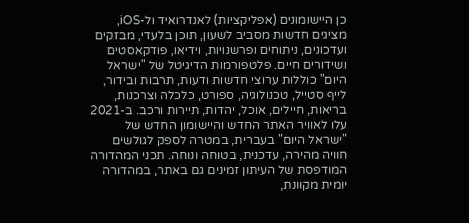כן היישומונים (אפליקציות) לאנדרואיד ול-iOS, מציגים חדשות מסביב לשעון, תוכן בלעדי, מבזקים ועדכונים, ניתוחים ופרשנויות, וידיאו, פודקאסטים ושידורים חיים. פלטפורמות הדיגיטל של "ישראל היום" כוללות ערוצי חדשות ודעות, תרבות ובידור, לייף סטייל, טכנולוגיה, ספורט, כלכלה וצרכנות, בריאות, חיילים, אוכל, יהדות, תיירות ורכב. ב-2021 עלו לאוויר האתר החדש והיישומון החדש של "ישראל היום" בעברית, במטרה לספק לגולשים חוויה מהירה, עדכנית, בטוחה ונוחה. תכני המהדורה המודפסת של העיתון זמינים גם באתר, במהדורה יומית מקוונת,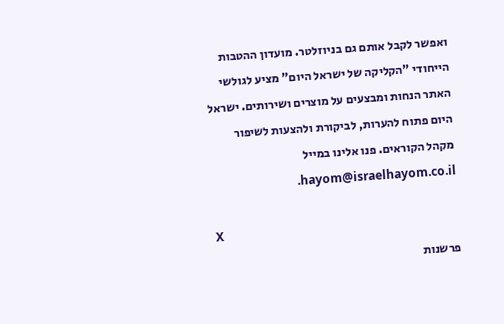ואפשר לקבל אותם גם בניוזלטר. מועדון ההטבות הייחודי "הקליקה של ישראל היום" מציע לגולשי האתר הנחות ומבצעים על מוצרים ושירותים. ישראל היום פתוח להערות, לביקורת ולהצעות לשיפור מקהל הקוראים. פנו אלינו במייל hayom@israelhayom.co.il.

X
פרשנות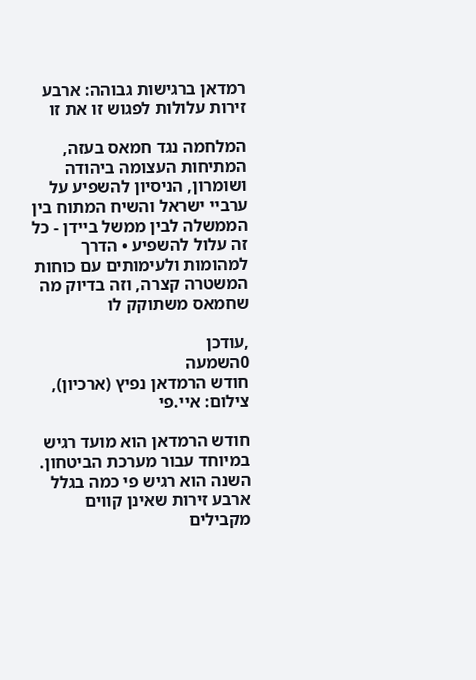רמדאן ברגישות גבוהה: ארבע זירות עלולות לפגוש זו את זו

המלחמה נגד חמאס בעזה, המתיחות העצומה ביהודה ושומרון, הניסיון להשפיע על ערביי ישראל והשיח המתוח בין הממשלה לבין ממשל ביידן - כל זה עלול להשפיע • הדרך למהומות ולעימותים עם כוחות המשטרה קצרה, וזה בדיוק מה שחמאס משתוקק לו

,עודכן
0השמעה
חודש הרמדאן נפיץ (ארכיון), צילום: איי.פי

חודש הרמדאן הוא מועד רגיש במיוחד עבור מערכת הביטחון. השנה הוא רגיש פי כמה בגלל ארבע זירות שאינן קווים מקבילים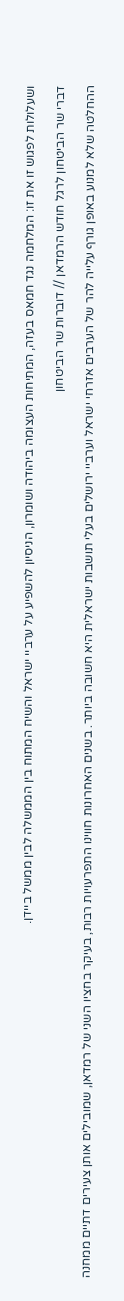ושעלולות לפגוש זו את זו: המלחמה נגד חמאס בעזה, המתיחות העצומה ביהודה ושומרון, הניסיון להשפיע על ערביי ישראל והשיח המתוח בין הממשלה לבין ממשל ביידן.

דברי שר הביטחון לרגל חודש הרמדאן // דוברות שר הביטחון

ההחלטה שלא למנוע באופן גורף עלייה להר של הערבים אזרחי ישראל וערביי ירושלים בעלי תושבות ישראלית היא חשובה ביותר. בשנים האחרונות חווינו התפרעויות רבות, בעיקר בחציו השני של רמדאן, שמובילים אותן צעירים דתיים ממחנה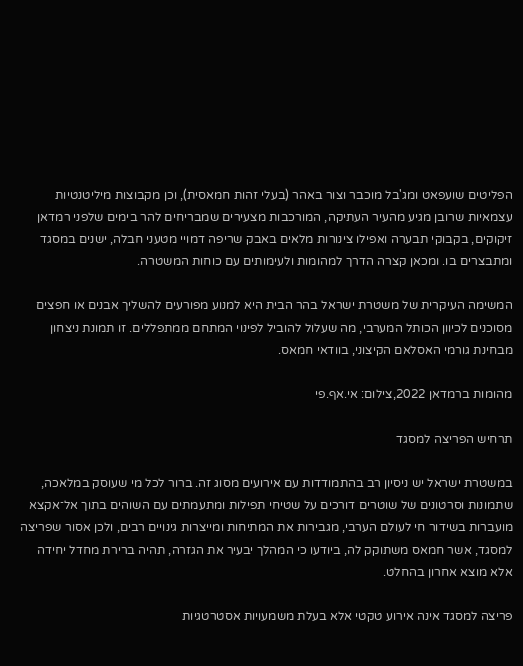הפליטים שועפאט ומג'בל מוכבר וצור באהר (בעלי זהות חמאסית), וכן מקבוצות מיליטנטיות עצמאיות שרובן מגיע מהעיר העתיקה, המורכבות מצעירים שמבריחים להר בימים שלפני רמדאן זיקוקים, בקבוקי תבערה ואפילו צינורות מלאים באבק שריפה דמויי מטעני חבלה, ישנים במסגד ומתבצרים בו. ומכאן קצרה הדרך למהומות ולעימותים עם כוחות המשטרה.

המשימה העיקרית של משטרת ישראל בהר הבית היא למנוע מפורעים להשליך אבנים או חפצים מסוכנים לכיוון הכותל המערבי, מה שעלול להוביל לפינוי המתחם ממתפללים. זו תמונת ניצחון מבחינת גורמי האסלאם הקיצוני, בוודאי חמאס.

מהומות ברמדאן 2022,צילום: אי.אף.פי

תרחיש הפריצה למסגד

במשטרת ישראל יש ניסיון רב בהתמודדות עם אירועים מסוג זה. ברור לכל מי שעוסק במלאכה, שתמונות וסרטונים של שוטרים דורכים על שטיחי תפילות ומתעמתים עם השוהים בתוך אל־אקצא מועברות בשידור חי לעולם הערבי, מגבירות את המתיחות ומייצרות גינויים רבים, ולכן אסור שפריצה למסגד, אשר חמאס משתוקק לה, ביודעו כי המהלך יבעיר את הגזרה, תהיה ברירת מחדל יחידה אלא מוצא אחרון בהחלט.

פריצה למסגד אינה אירוע טקטי אלא בעלת משמעויות אסטרטגיות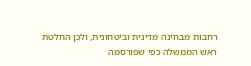רחבות מבחינה מדינית וביטחונית, ולכן החלטת ראש הממשלה כפי שפורסמה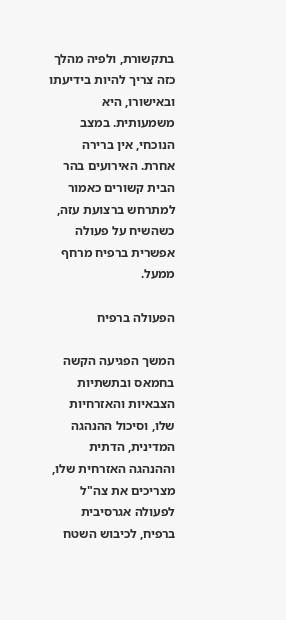בתקשורת, ולפיה מהלך כזה צריך להיות בידיעתו ובאישורו, היא משמעותית. במצב הנוכחי, אין ברירה אחרת. האירועים בהר הבית קשורים כאמור למתרחש ברצועת עזה, כשהשיח על פעולה אפשרית ברפיח מרחף ממעל.

הפעולה ברפיח

המשך הפגיעה הקשה בחמאס ובתשתיות הצבאיות והאזרחיות שלו, וסיכול ההנהגה המדינית, הדתית וההנהגה האזרחית שלו, מצריכים את צה"ל לפעולה אגרסיבית ברפיח, לכיבוש השטח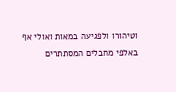וטיהורו ולפגיעה במאות ואולי אף באלפי מחבלים המסתתרים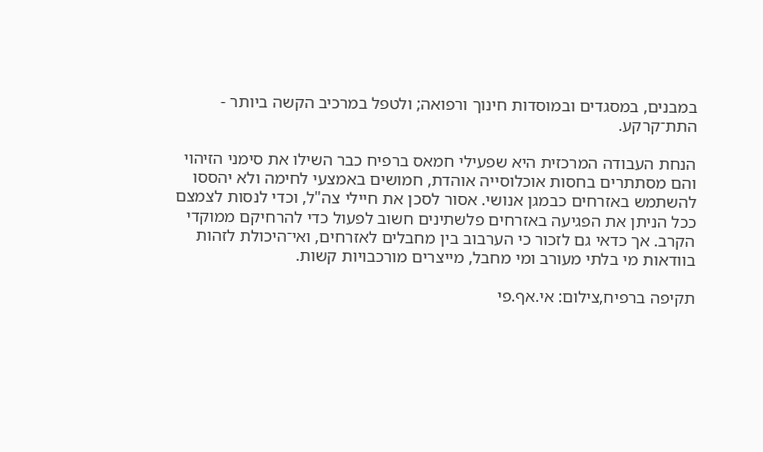במבנים, במסגדים ובמוסדות חינוך ורפואה; ולטפל במרכיב הקשה ביותר - התת־קרקע.

הנחת העבודה המרכזית היא שפעילי חמאס ברפיח כבר השילו את סימני הזיהוי והם מסתתרים בחסות אוכלוסייה אוהדת, חמושים באמצעי לחימה ולא יהססו להשתמש באזרחים כבמגן אנושי. אסור לסכן את חיילי צה"ל, וכדי לנסות לצמצם ככל הניתן את הפגיעה באזרחים פלשתינים חשוב לפעול כדי להרחיקם ממוקדי הקרב. אך כדאי גם לזכור כי הערבוב בין מחבלים לאזרחים, ואי־היכולת לזהות בוודאות מי בלתי מעורב ומי מחבל, מייצרים מורכבויות קשות.

תקיפה ברפיח,צילום: אי.אף.פי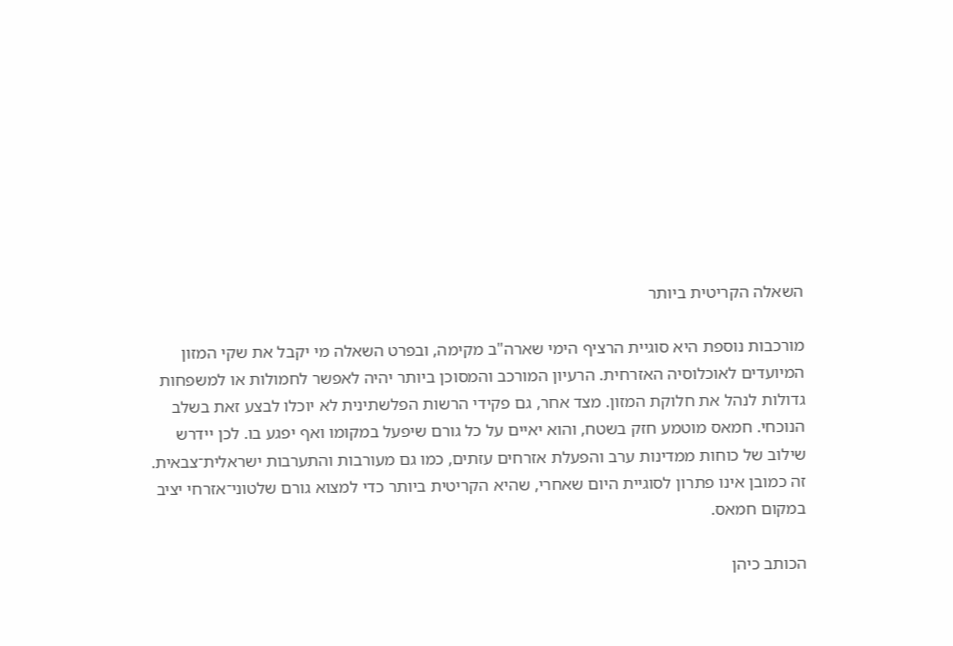השאלה הקריטית ביותר

מורכבות נוספת היא סוגיית הרציף הימי שארה"ב מקימה, ובפרט השאלה מי יקבל את שקי המזון המיועדים לאוכלוסיה האזרחית. הרעיון המורכב והמסוכן ביותר יהיה לאפשר לחמולות או למשפחות גדולות לנהל את חלוקת המזון. מצד אחר, גם פקידי הרשות הפלשתינית לא יוכלו לבצע זאת בשלב הנוכחי. חמאס מוטמע חזק בשטח, והוא יאיים על כל גורם שיפעל במקומו ואף יפגע בו. לכן יידרש שילוב של כוחות ממדינות ערב והפעלת אזרחים עזתים, כמו גם מעורבות והתערבות ישראלית־צבאית. זה כמובן אינו פתרון לסוגיית היום שאחרי, שהיא הקריטית ביותר כדי למצוא גורם שלטוני־אזרחי יציב במקום חמאס.

הכותב כיהן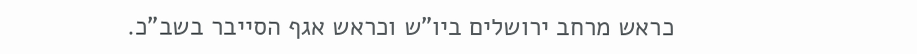כראש מרחב ירושלים ביו"ש וכראש אגף הסייבר בשב"כ.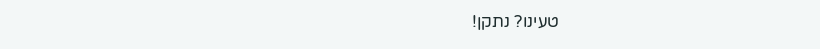טעינו? נתקן!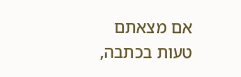אם מצאתם טעות בכתבה,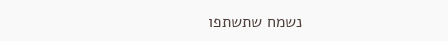נשמח שתשתפו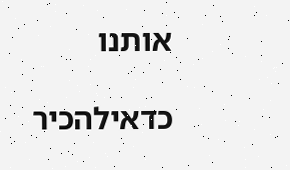אותנו

כדאילהכיר